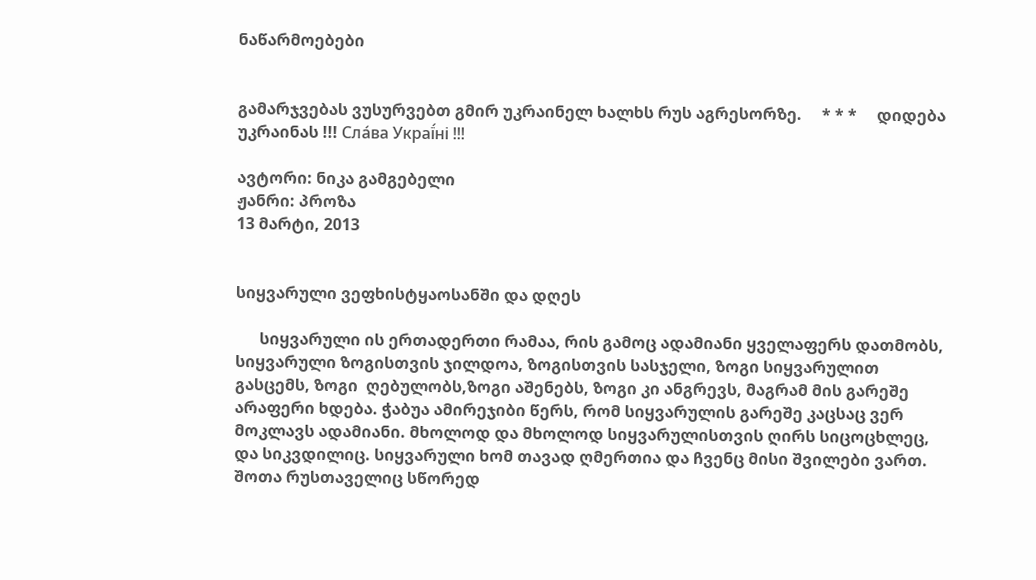ნაწარმოებები


გამარჯვებას ვუსურვებთ გმირ უკრაინელ ხალხს რუს აგრესორზე.     * * *     დიდება უკრაინას !!! Сла́ва Украї́ні !!!

ავტორი: ნიკა გამგებელი
ჟანრი: პროზა
13 მარტი, 2013


სიყვარული ვეფხისტყაოსანში და დღეს

      სიყვარული ის ერთადერთი რამაა, რის გამოც ადამიანი ყველაფერს დათმობს, სიყვარული ზოგისთვის ჯილდოა, ზოგისთვის სასჯელი, ზოგი სიყვარულით გასცემს, ზოგი  ღებულობს,ზოგი აშენებს, ზოგი კი ანგრევს, მაგრამ მის გარეშე არაფერი ხდება. ჭაბუა ამირეჯიბი წერს, რომ სიყვარულის გარეშე კაცსაც ვერ მოკლავს ადამიანი. მხოლოდ და მხოლოდ სიყვარულისთვის ღირს სიცოცხლეც, და სიკვდილიც. სიყვარული ხომ თავად ღმერთია და ჩვენც მისი შვილები ვართ.
შოთა რუსთაველიც სწორედ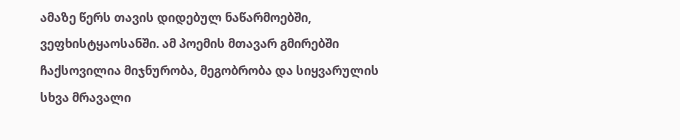ამაზე წერს თავის დიდებულ ნაწარმოებში, ვეფხისტყაოსანში. ამ პოემის მთავარ გმირებში ჩაქსოვილია მიჯნურობა, მეგობრობა და სიყვარულის სხვა მრავალი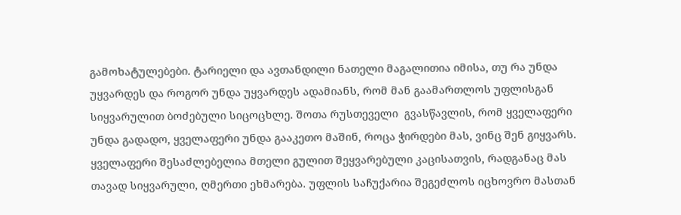გამოხატულებები. ტარიელი და ავთანდილი ნათელი მაგალითია იმისა, თუ რა უნდა უყვარდეს და როგორ უნდა უყვარდეს ადამიანს, რომ მან გაამართლოს უფლისგან სიყვარულით ბოძებული სიცოცხლე. შოთა რუსთეველი  გვასწავლის, რომ ყველაფერი უნდა გადადო, ყველაფერი უნდა გააკეთო მაშინ, როცა ჭირდები მას, ვინც შენ გიყვარს. ყველაფერი შესაძლებელია მთელი გულით შეყვარებული კაცისათვის, რადგანაც მას თავად სიყვარული, ღმერთი ეხმარება. უფლის საჩუქარია შეგეძლოს იცხოვრო მასთან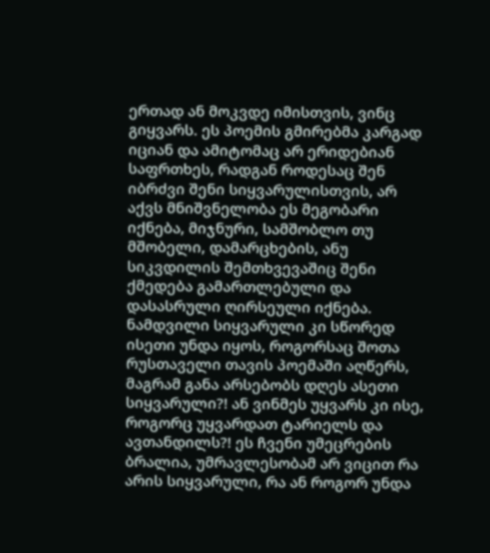ერთად ან მოკვდე იმისთვის, ვინც გიყვარს. ეს პოემის გმირებმა კარგად იციან და ამიტომაც არ ერიდებიან საფრთხეს, რადგან როდესაც შენ იბრძვი შენი სიყვარულისთვის, არ აქვს მნიშვნელობა ეს მეგობარი იქნება, მიჯნური, სამშობლო თუ მშობელი, დამარცხების, ანუ სიკვდილის შემთხვევაშიც შენი ქმედება გამართლებული და დასასრული ღირსეული იქნება.
ნამდვილი სიყვარული კი სწორედ ისეთი უნდა იყოს, როგორსაც შოთა რუსთაველი თავის პოემაში აღწერს, მაგრამ განა არსებობს დღეს ასეთი სიყვარული?! ან ვინმეს უყვარს კი ისე, როგორც უყვარდათ ტარიელს და ავთანდილს?! ეს ჩვენი უმეცრების ბრალია, უმრავლესობამ არ ვიცით რა არის სიყვარული, რა ან როგორ უნდა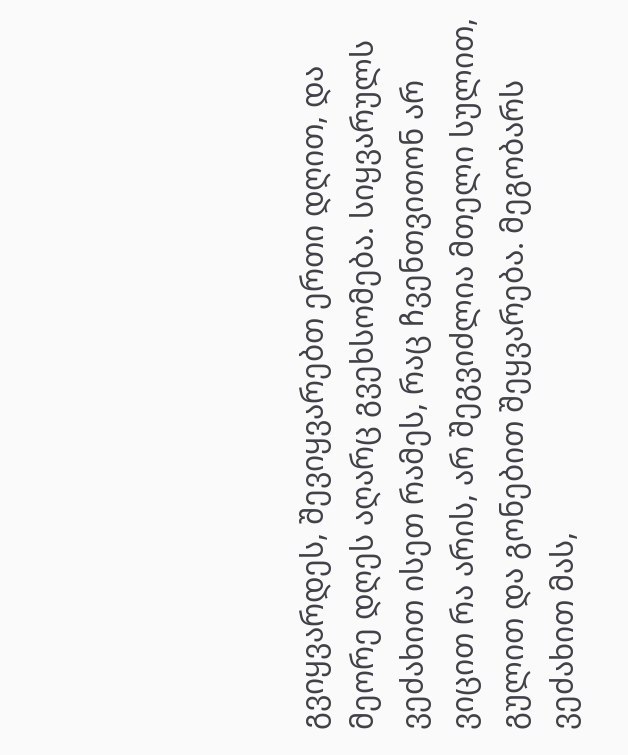გვიყვარდეს, შევიყვარებთ ერთი დღით, და მეორე დღეს აღარც გვეხსომება. სიყვარულს ვეძახით ისეთ რამეს, რაც ჩვენთვითონ არ ვიცით რა არის, არ შეგვიძლია მთელი სულით, გულით და გონებით შეყვარება. მეგობარს ვეძახით მას,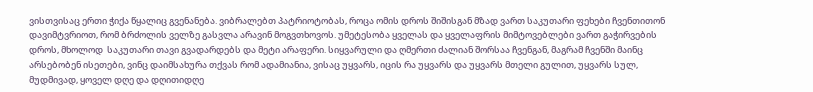ვისთვისაც ერთი ჭიქა წყალიც გვენანება. ვიბრალებთ პატრიოტობას, როცა ომის დროს შიშისგან მზად ვართ საკუთარი ფეხები ჩვენთითონ დავიმტვრიოთ, რომ ბრძოლის ველზე გასვლა არავინ მოგვთხოვოს. უმეტესობა ყველას და ყველაფრის მიმტოვებლები ვართ გაჭირვების დროს, მხოლოდ  საკუთარი თავი გვადარდებს და მეტი არაფერი. სიყვარული და ღმერთი ძალიან შორსაა ჩვენგან, მაგრამ ჩვენში მაინც არსებობენ ისეთები, ვინც დაიმსახურა თქვას რომ ადამიანია, ვისაც უყვარს, იცის რა უყვარს და უყვარს მთელი გულით, უყვარს სულ, მუდმივად, ყოველ დღე და დღითიდღე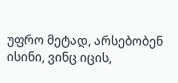უფრო მეტად, არსებობენ ისინი, ვინც იცის,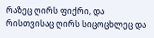რაზეც ღირს ფიქრი, და რისთვისაც ღირს სიცოცხლეც და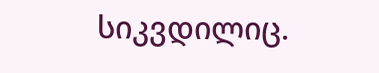სიკვდილიც.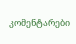კომენტარები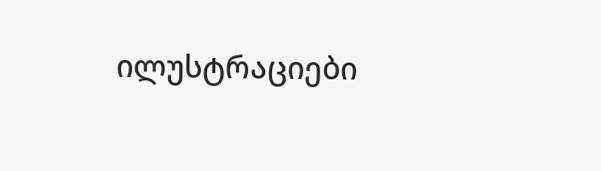ილუსტრაციები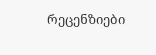რეცენზიები